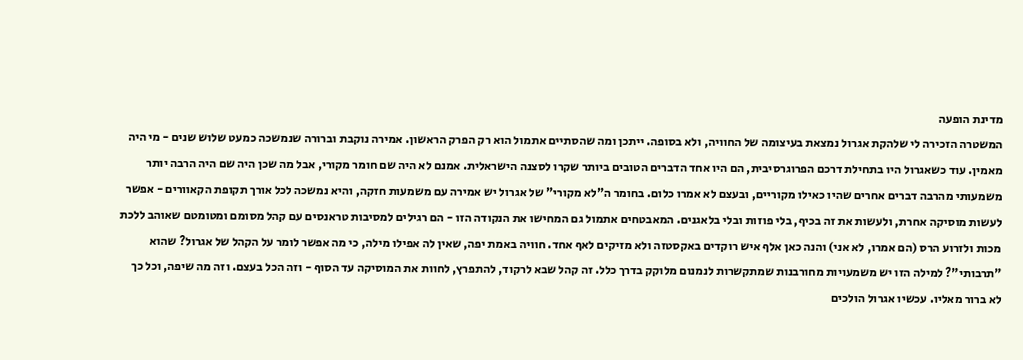מדינת הופעה
המשטרה הזכירה לי שלהקת אגרול נמצאת בעיצומה של החוויה, ולא בסופה. ייתכן ומה שהסתיים אתמול הוא רק הפרק הראשון. אמירה נוקבת וברורה שנמשכה כמעט שלוש שנים - מי היה מאמין. עוד כשאגרול היו בתחילת דרכם הפרוגרסיבית, הם היו אחד הדברים הטובים ביותר שקרו לסצנה הישראלית. אמנם לא היה שם חומר מקורי, אבל מה שכן היה שם היה הרבה יותר משמעותי מהרבה דברים אחרים שהיו כאילו מקוריים, ובעצם לא אמרו כלום. בחומר ה"לא מקורי" של אגרול יש אמירה עם משמעות חזקה, והיא נמשכה לכל אורך תקופת הקאוורים - אפשר לעשות מוסיקה אחרת, ולעשות את זה בכיף, בלי פוזות ובלי בלאגנים. המאבטחים אתמול גם המחישו את הנקודה הזו - הם רגילים למסיבות טראנסים עם קהל מסומם ומטומטם שאוהב ללכת מכות ולזרוע הרס (הם אמרו, לא אני) והנה כאן אלף איש רוקדים באקסטזה ולא מזיקים לאף אחד. חוויה באמת יפה, שאין לה אפילו מילה, כי מה אפשר לומר על הקהל של אגרול? שהוא "תרבותי"? למילה הזו יש משמעויות מחורבנות שמתקשרות לנמנום מלוקק בדרך כלל. זה קהל שבא לרקוד, להתפרץ, לחוות את המוסיקה עד הסוף - וזה הכל בעצם. וזה מה שיפה, וכל כך לא ברור מאליו. עכשיו אגרול הולכים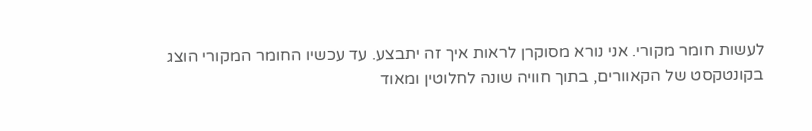לעשות חומר מקורי. אני נורא מסוקרן לראות איך זה יתבצע. עד עכשיו החומר המקורי הוצג בקונטקסט של הקאוורים, בתוך חוויה שונה לחלוטין ומאוד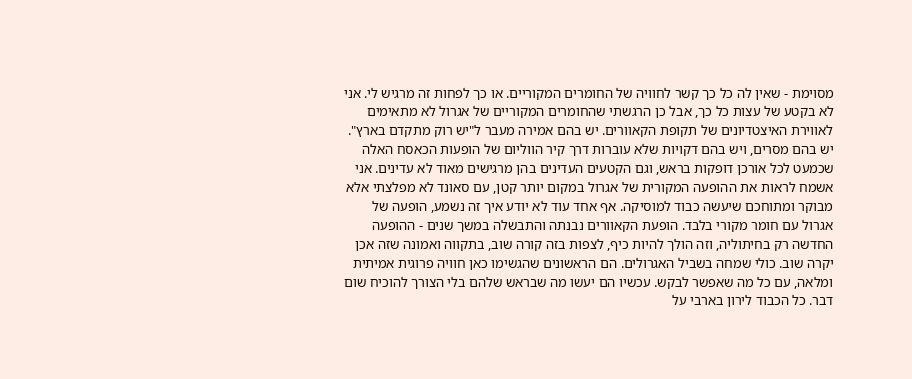מסוימת - שאין לה כל כך קשר לחוויה של החומרים המקוריים. או כך לפחות זה מרגיש לי. אני לא בקטע של עצות כל כך, אבל כן הרגשתי שהחומרים המקוריים של אגרול לא מתאימים לאווירת האיצטדיונים של תקופת הקאוורים. יש בהם אמירה מעבר ל"יש רוק מתקדם בארץ". יש בהם מסרים, ויש בהם דקויות שלא עוברות דרך קיר הווליום של הופעות הכאסח האלה שכמעט לכל אורכן דופקות בראש, וגם הקטעים העדינים בהן מרגישים מאוד לא עדינים. אני אשמח לראות את ההופעה המקורית של אגרול במקום יותר קטן, עם סאונד לא מפלצתי אלא מבוקר ומתוחכם שיעשה כבוד למוסיקה. אף אחד עוד לא יודע איך זה נשמע, הופעה של אגרול עם חומר מקורי בלבד. הופעת הקאוורים נבנתה והתבשלה במשך שנים - ההופעה החדשה רק בחיתוליה, וזה הולך להיות כיף, לצפות בזה קורה שוב, בתקווה ואמונה שזה אכן יקרה שוב. כולי שמחה בשביל האגרולים. הם הראשונים שהגשימו כאן חוויה פרוגית אמיתית ומלאה, עם כל מה שאפשר לבקש. עכשיו הם יעשו מה שבראש שלהם בלי הצורך להוכיח שום דבר. כל הכבוד לירון בארבי על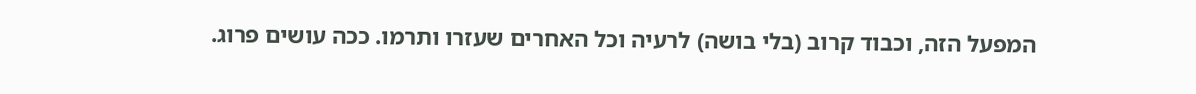המפעל הזה, וכבוד קרוב (בלי בושה) לרעיה וכל האחרים שעזרו ותרמו. ככה עושים פרוג.